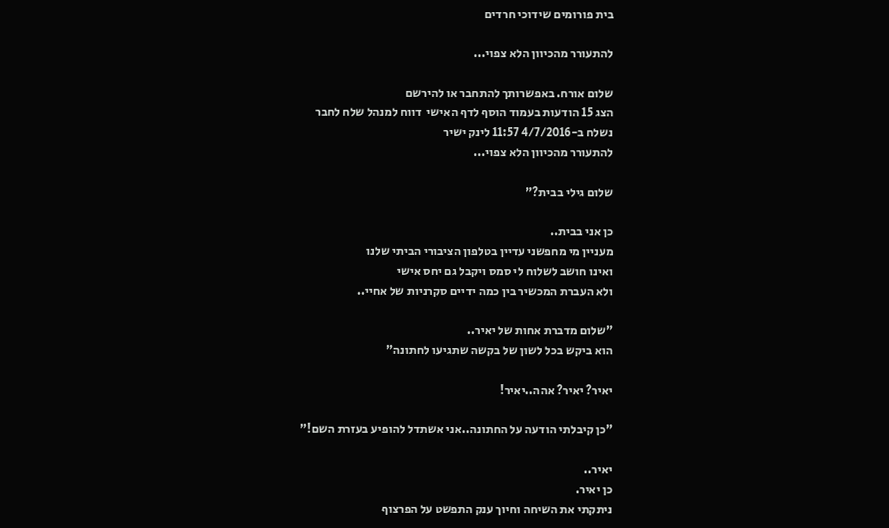בית פורומים שידוכי חרדים

להתעורר מהכיוון הלא צפוי...

שלום אורח. באפשרותך להתחבר או להירשם
הצג 15 הודעות בעמוד הוסף לדף האישי  דווח למנהל שלח לחבר
נשלח ב-4/7/2016 11:57 לינק ישיר
להתעורר מהכיוון הלא צפוי...

שלום גילי בבית?"

כן אני בבית..
מעניין מי מחפשני עדיין בטלפון הציבורי הביתי שלנו
ואינו חושב לשלוח לי סמס ויקבל גם יחס אישי
ולא העברת המכשיר בין כמה ידיים סקרניות של אחיי..

"שלום מדברת אחות של יאיר..
הוא ביקש בכל לשון של בקשה שתגיעו לחתונה"

יאיר? יאיר? אהה..יאיר!

"כן קיבלתי הודעה על החתונה..אני אשתדל להופיע בעזרת השם!"

יאיר..
כן יאיר.
ניתקתי את השיחה וחיוך ענק התפשט על הפרצוף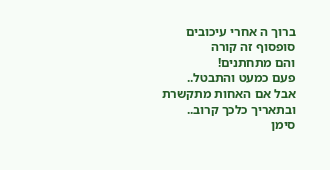ברוך ה אחרי עיכובים סופסוף זה קורה
והם מתחתנים!
פעם כמעט והתבטל..
אבל אם האחות מתקשרת ובתאריך כלכך קרוב..
סימן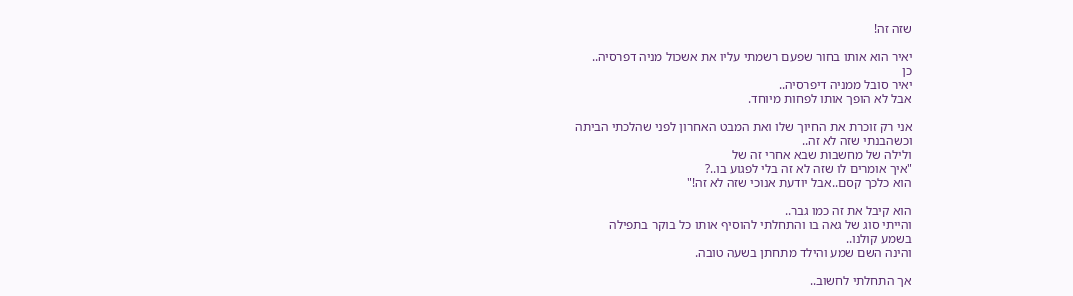שזה זה!

יאיר הוא אותו בחור שפעם רשמתי עליו את אשכול מניה דפרסיה..
כן
יאיר סובל ממניה דיפרסיה..
אבל לא הופך אותו לפחות מיוחד.

אני רק זוכרת את החיוך שלו ואת המבט האחרון לפני שהלכתי הביתה
וכשהבנתי שזה לא זה..
ולילה של מחשבות שבא אחרי זה של
"איך אומרים לו שזה לא זה בלי לפגוע בו..?
הוא כלכך קסם..אבל יודעת אנוכי שזה לא זה!"

הוא קיבל את זה כמו גבר..
והייתי סוג של גאה בו והתחלתי להוסיף אותו כל בוקר בתפילה
בשמע קולנו..
והינה השם שמע והילד מתחתן בשעה טובה.

אך התחלתי לחשוב..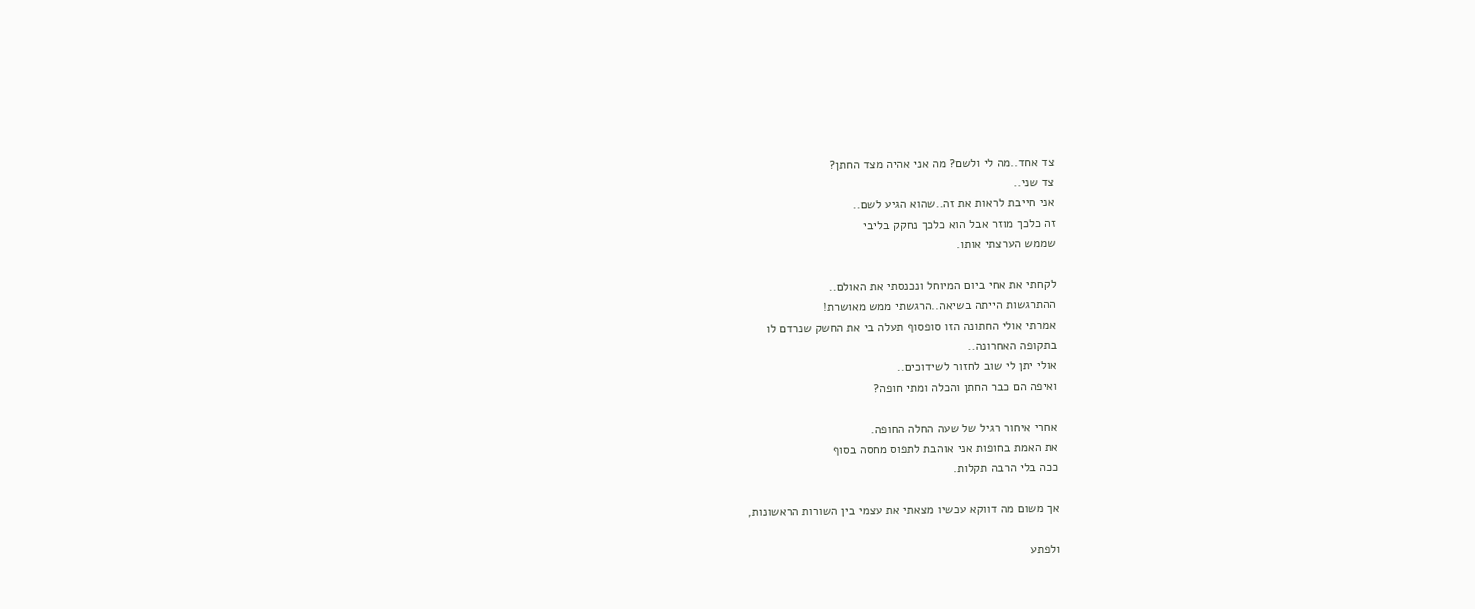צד אחד..מה לי ולשם? מה אני אהיה מצד החתן?
צד שני..
אני חייבת לראות את זה..שהוא הגיע לשם..
זה כלכך מוזר אבל הוא כלכך נחקק בליבי
שממש הערצתי אותו.

לקחתי את אחי ביום המיוחל ונכנסתי את האולם..
ההתרגשות הייתה בשיאה..הרגשתי ממש מאושרת!
אמרתי אולי החתונה הזו סופסוף תעלה בי את החשק שנרדם לו
בתקופה האחרונה..
אולי יתן לי שוב לחזור לשידוכים..
ואיפה הם כבר החתן והכלה ומתי חופה?

אחרי איחור רגיל של שעה החלה החופה.
את האמת בחופות אני אוהבת לתפוס מחסה בסוף
ככה בלי הרבה תקלות.

אך משום מה דווקא עכשיו מצאתי את עצמי בין השורות הראשונות,

ולפתע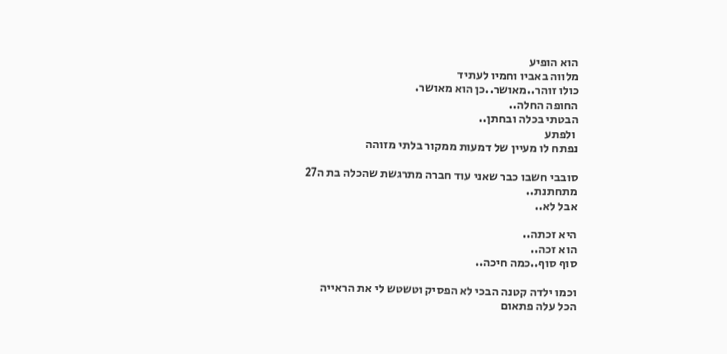הוא הופיע
מלווה באביו וחמיו לעתיד
כולו זוהר..מאושר..כן הוא מאושר.
החופה החלה..
הבטתי בכלה ובחתן..
 ולפתע
נפתח לו מעיין של דמעות ממקור בלתי מזוהה

סובבי חשבו כבר שאני עוד חברה מתרגשת שהכלה בת ה27
מתחתנת..
אבל לא..

היא זכתה..
הוא זכה..
סוף סוף..כמה חיכה..

וכמו ילדה קטנה הבכי לא הפסיק וטשטש לי את הראייה
הכל עלה פתאום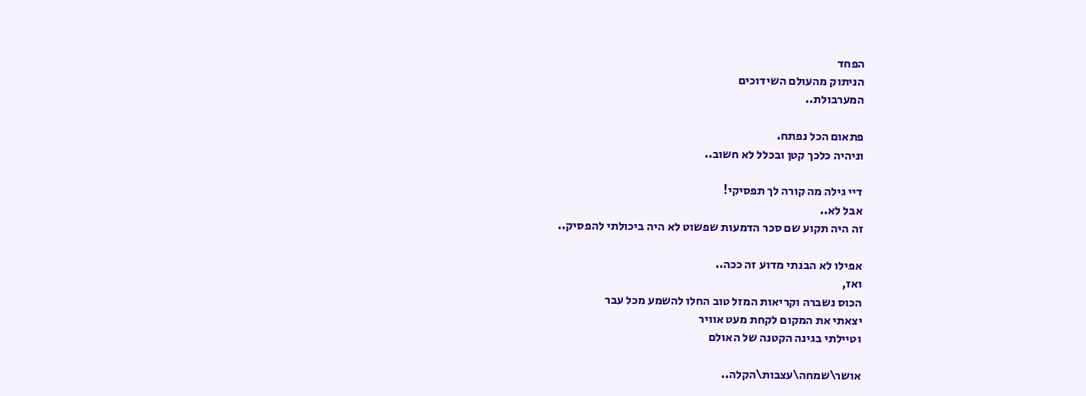הפחד
הניתוק מהעולם השידוכים
המערבולת..

פתאום הכל נפתח.
וניהיה כלכך קטן ובכלל לא חשוב..

דיי גילה מה קורה לך תפסיקי!
אבל לא..
זה היה תקוע שם סכר הדמעות שפשוט לא היה ביכולתי להפסיק..

אפילו לא הבנתי מדוע זה ככה..
ואז,
הכוס נשברה וקריאות המזל טוב החלו להשמע מכל עבר
יצאתי את המקום לקחת מעט אוויר
וטיילתי בגינה הקטנה של האולם

אושר\שמחה\עצבות\הקלה..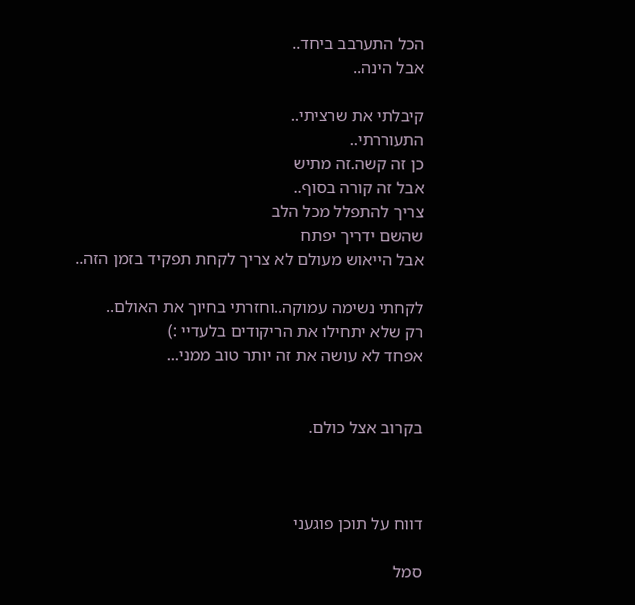הכל התערבב ביחד..
אבל הינה..

קיבלתי את שרציתי..
התעוררתי..
כן זה קשה.זה מתיש
אבל זה קורה בסוף..
צריך להתפלל מכל הלב
שהשם ידריך יפתח
אבל הייאוש מעולם לא צריך לקחת תפקיד בזמן הזה..

לקחתי נשימה עמוקה..וחזרתי בחיוך את האולם..
רק שלא יתחילו את הריקודים בלעדיי :)
אפחד לא עושה את זה יותר טוב ממני...


בקרוב אצל כולם.



דווח על תוכן פוגעני

סמל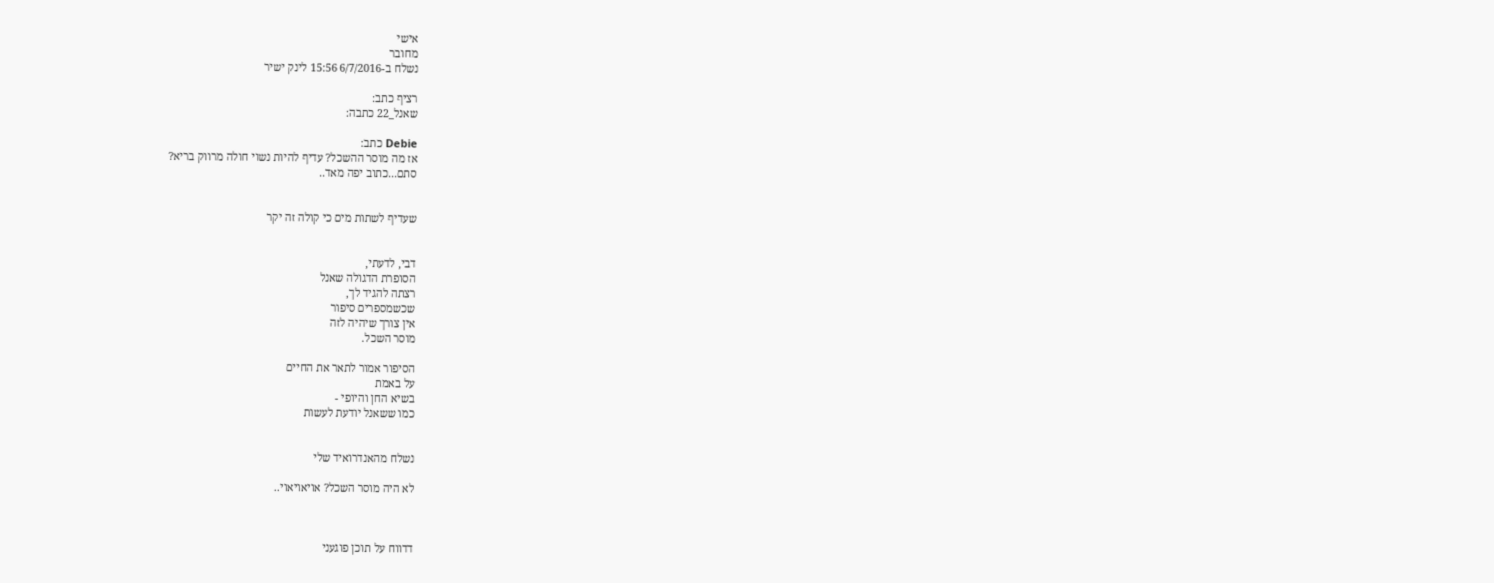אישי
מחובר
נשלח ב-6/7/2016 15:56 לינק ישיר

רציף כתב:
שאנל_22 כתבה:

Debie כתב:
אז מה מוסר ההשכל? עדיף להיות נשוי חולה מרווק בריא?
סתם...כתוב יפה מאד..


שעדיף לשתות מים כי קולה זה יקר


דבי, לדעתי,
הסופרת הדגולה שאנל
רצתה להגיד לך,
שכשמספרים סיפור
אין צורך שיהיה לזה
מוסר השכל.

הסיפור אמור לתאר את החיים
על באמת
בשיא החן והיופי -
כמו ששאנל יודעת לעשות


נשלח מהאנדרואיד שלי

לא היה מוסר השכל? אויאויאוי..



דדווח על תוכן פוגעני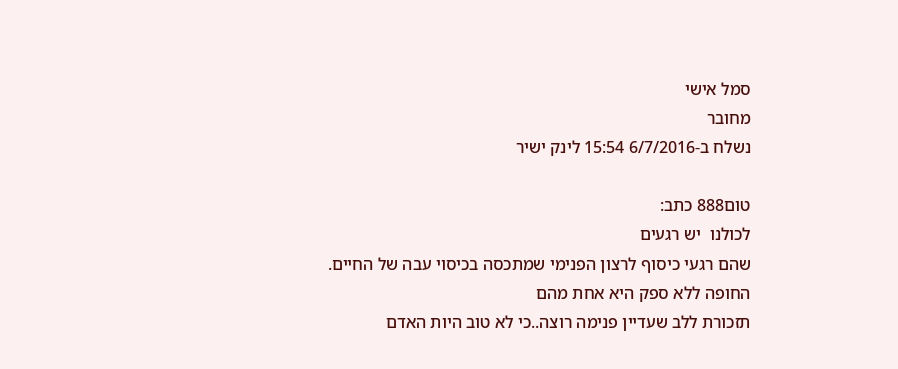סמל אישי
מחובר
נשלח ב-6/7/2016 15:54 לינק ישיר

טום888 כתב:
לכולנו  יש רגעים
שהם רגעי כיסוף לרצון הפנימי שמתכסה בכיסוי עבה של החיים.
החופה ללא ספק היא אחת מהם
תזכורת ללב שעדיין פנימה רוצה..כי לא טוב היות האדם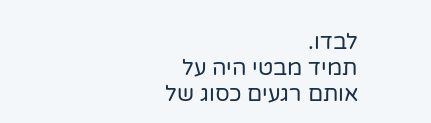לבדו.
תמיד מבטי היה על אותם רגעים כסוג של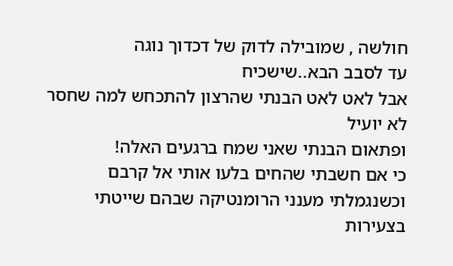חולשה , שמובילה לדוק של דכדוך נוגה
עד לסבב הבא..שישכיח
אבל לאט לאט הבנתי שהרצון להתכחש למה שחסר לא יועיל
ופתאום הבנתי שאני שמח ברגעים האלה!
כי אם חשבתי שהחים בלעו אותי אל קרבם
וכשנגמלתי מענני הרומנטיקה שבהם שייטתי בצעירות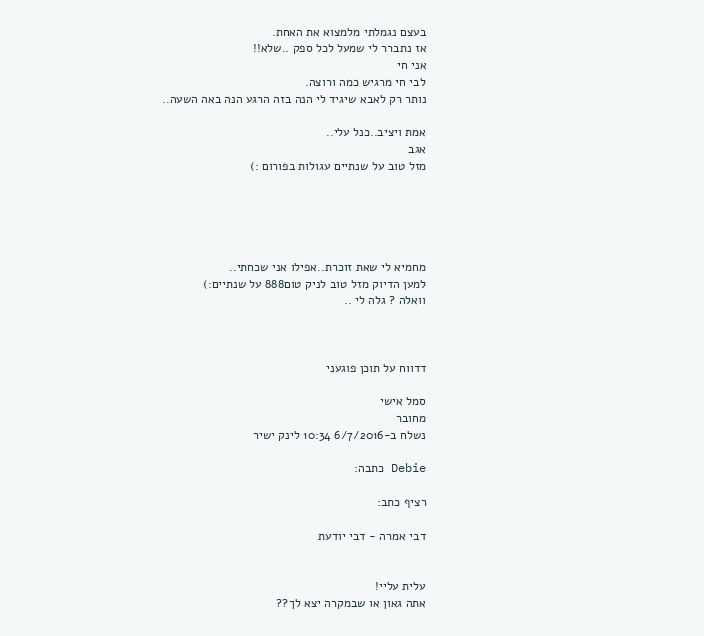בעצם נגמלתי מלמצוא את האחת.
אז נתברר לי שמעל לכל ספק ..שלא!!
אני חי
לבי חי מרגיש כמה ורוצה.
נותר רק לאבא שיגיד לי הנה בזה הרגע הנה באה השעה..

אמת ויציב..כנל עלי..
אגב
מזל טוב על שנתיים עגולות בפורום :)





מחמיא לי שאת זוכרת..אפילו אני שכחתי..
למען הדיוק מזל טוב לניק טום888 על שנתיים:)
וואלה ? גלה לי ..



דדווח על תוכן פוגעני

סמל אישי
מחובר
נשלח ב-6/7/2016 10:34 לינק ישיר

Debie כתבה:

רציף כתב:

דבי אמרה - דבי יודעת


עלית עליי!
אתה גאון או שבמקרה יצא לך??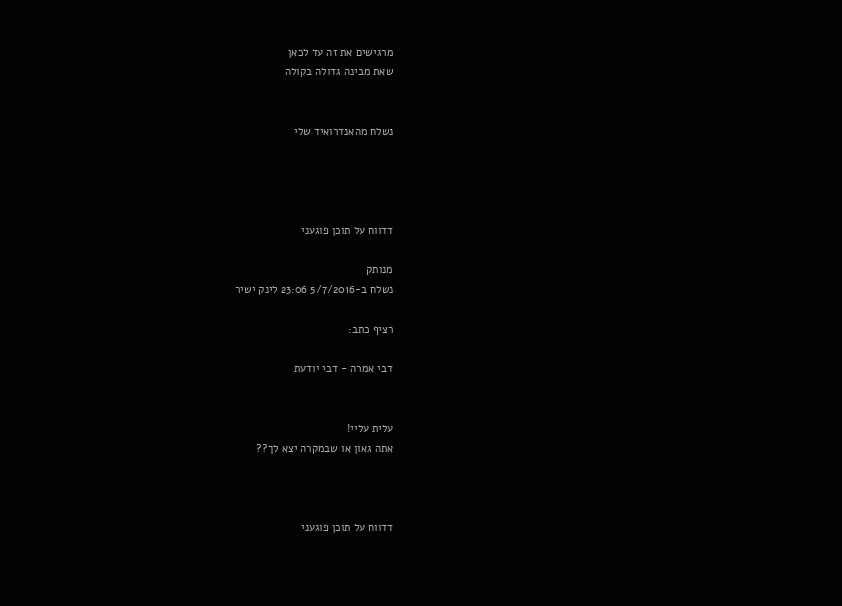מרגישים את זה עד לכאן
שאת מבינה גדולה בקולה


נשלח מהאנדרואיד שלי




דדווח על תוכן פוגעני

מנותק
נשלח ב-5/7/2016 23:06 לינק ישיר

רציף כתב:

דבי אמרה - דבי יודעת


עלית עליי!
אתה גאון או שבמקרה יצא לך??



דדווח על תוכן פוגעני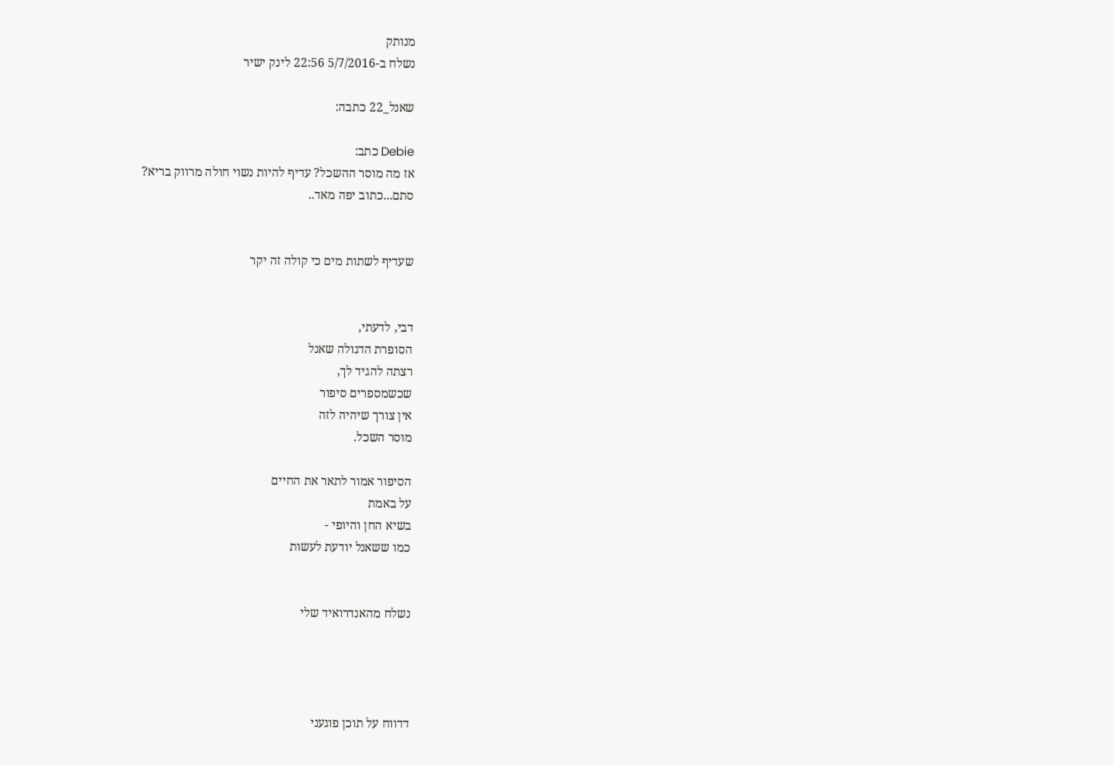מנותק
נשלח ב-5/7/2016 22:56 לינק ישיר

שאנל_22 כתבה:

Debie כתב:
אז מה מוסר ההשכל? עדיף להיות נשוי חולה מרווק בריא?
סתם...כתוב יפה מאד..


שעדיף לשתות מים כי קולה זה יקר


דבי, לדעתי,
הסופרת הדגולה שאנל
רצתה להגיד לך,
שכשמספרים סיפור
אין צורך שיהיה לזה
מוסר השכל.

הסיפור אמור לתאר את החיים
על באמת
בשיא החן והיופי -
כמו ששאנל יודעת לעשות


נשלח מהאנדרואיד שלי




דדווח על תוכן פוגעני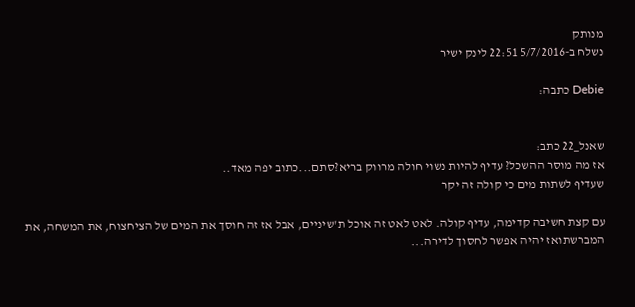מנותק
נשלח ב-5/7/2016 22:51 לינק ישיר

Debie כתבה:


שאנל_22 כתב:
אז מה מוסר ההשכל? עדיף להיות נשוי חולה מרווק בריא?סתם...כתוב יפה מאד..
שעדיף לשתות מים כי קולה זה יקר

עם קצת חשיבה קדימה, עדיף קולה. לאט לאט זה אוכל ת'שיניים, אבל אז זה חוסך את המים של הציחצוח, את המשחה, את המברשתואז יהיה אפשר לחסוך לדירה...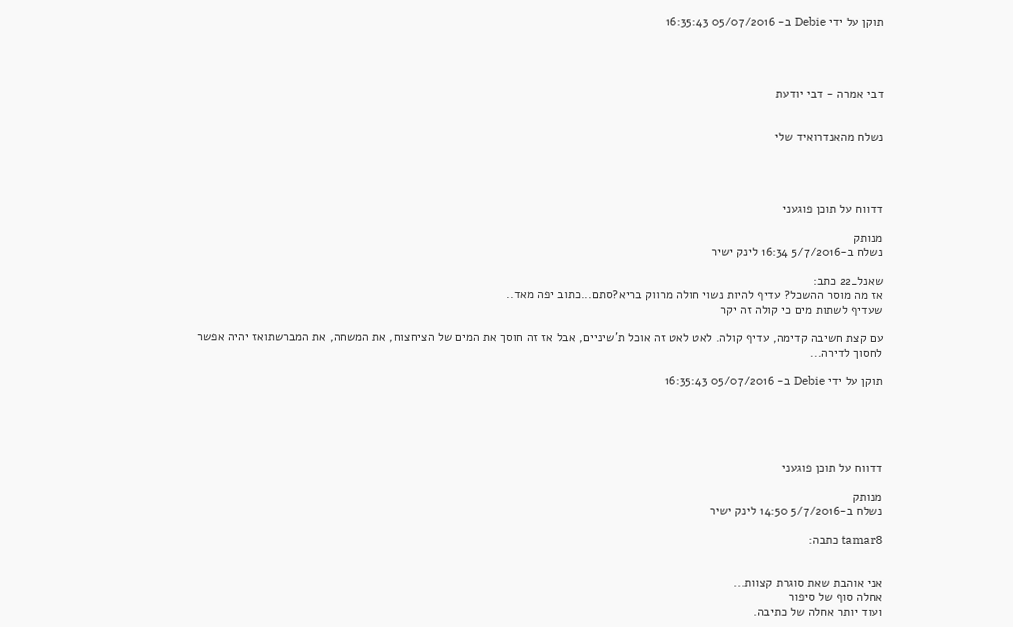תוקן על ידי Debie ב- 05/07/2016 16:35:43




דבי אמרה - דבי יודעת


נשלח מהאנדרואיד שלי




דדווח על תוכן פוגעני

מנותק
נשלח ב-5/7/2016 16:34 לינק ישיר

שאנל_22 כתב:
אז מה מוסר ההשכל? עדיף להיות נשוי חולה מרווק בריא?סתם...כתוב יפה מאד..
שעדיף לשתות מים כי קולה זה יקר

עם קצת חשיבה קדימה, עדיף קולה. לאט לאט זה אוכל ת'שיניים, אבל אז זה חוסך את המים של הציחצוח, את המשחה, את המברשתואז יהיה אפשר לחסוך לדירה...

תוקן על ידי Debie ב- 05/07/2016 16:35:43





דדווח על תוכן פוגעני

מנותק
נשלח ב-5/7/2016 14:50 לינק ישיר

tamar8 כתבה:


אני אוהבת שאת סוגרת קצוות...
אחלה סוף של סיפור
ועוד יותר אחלה של כתיבה.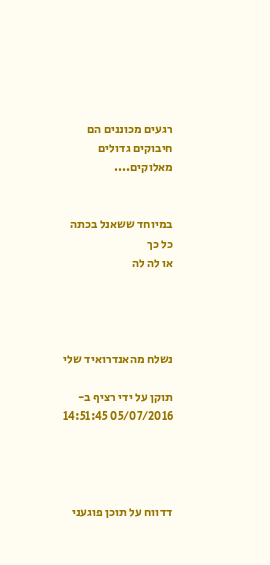רגעים מכוננים הם חיבוקים גדולים מאלוקים....


במיוחד ששאנל בכתה כל כך
או לה לה




נשלח מהאנדרואיד שלי

תוקן על ידי רציף ב- 05/07/2016 14:51:45




דדווח על תוכן פוגעני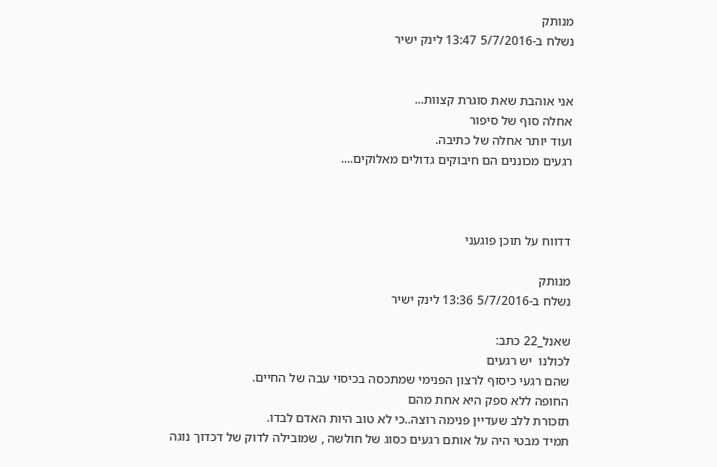מנותק
נשלח ב-5/7/2016 13:47 לינק ישיר


אני אוהבת שאת סוגרת קצוות...
אחלה סוף של סיפור
ועוד יותר אחלה של כתיבה.
רגעים מכוננים הם חיבוקים גדולים מאלוקים....



דדווח על תוכן פוגעני

מנותק
נשלח ב-5/7/2016 13:36 לינק ישיר

שאנל_22 כתב:
לכולנו  יש רגעים
שהם רגעי כיסוף לרצון הפנימי שמתכסה בכיסוי עבה של החיים.
החופה ללא ספק היא אחת מהם
תזכורת ללב שעדיין פנימה רוצה..כי לא טוב היות האדם לבדו.
תמיד מבטי היה על אותם רגעים כסוג של חולשה , שמובילה לדוק של דכדוך נוגה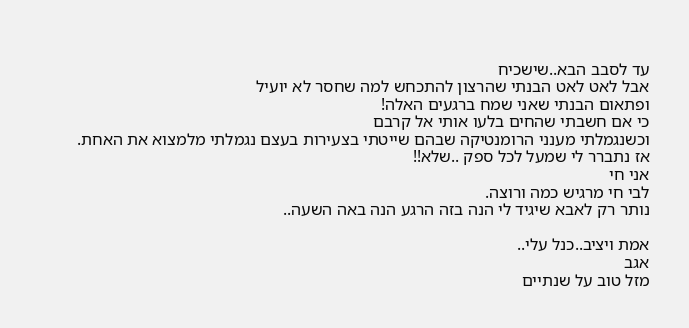עד לסבב הבא..שישכיח
אבל לאט לאט הבנתי שהרצון להתכחש למה שחסר לא יועיל
ופתאום הבנתי שאני שמח ברגעים האלה!
כי אם חשבתי שהחים בלעו אותי אל קרבם
וכשנגמלתי מענני הרומנטיקה שבהם שייטתי בצעירות בעצם נגמלתי מלמצוא את האחת.
אז נתברר לי שמעל לכל ספק ..שלא!!
אני חי
לבי חי מרגיש כמה ורוצה.
נותר רק לאבא שיגיד לי הנה בזה הרגע הנה באה השעה..

אמת ויציב..כנל עלי..
אגב
מזל טוב על שנתיים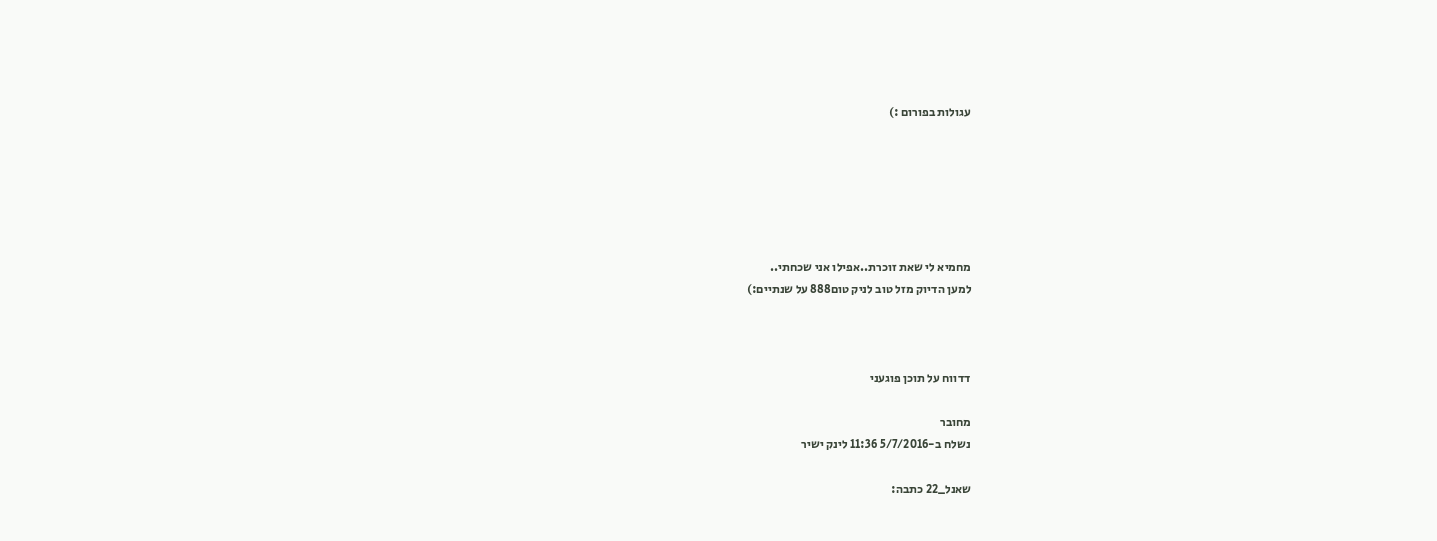עגולות בפורום :)






מחמיא לי שאת זוכרת..אפילו אני שכחתי..
למען הדיוק מזל טוב לניק טום888 על שנתיים:)



דדווח על תוכן פוגעני

מחובר
נשלח ב-5/7/2016 11:36 לינק ישיר

שאנל_22 כתבה: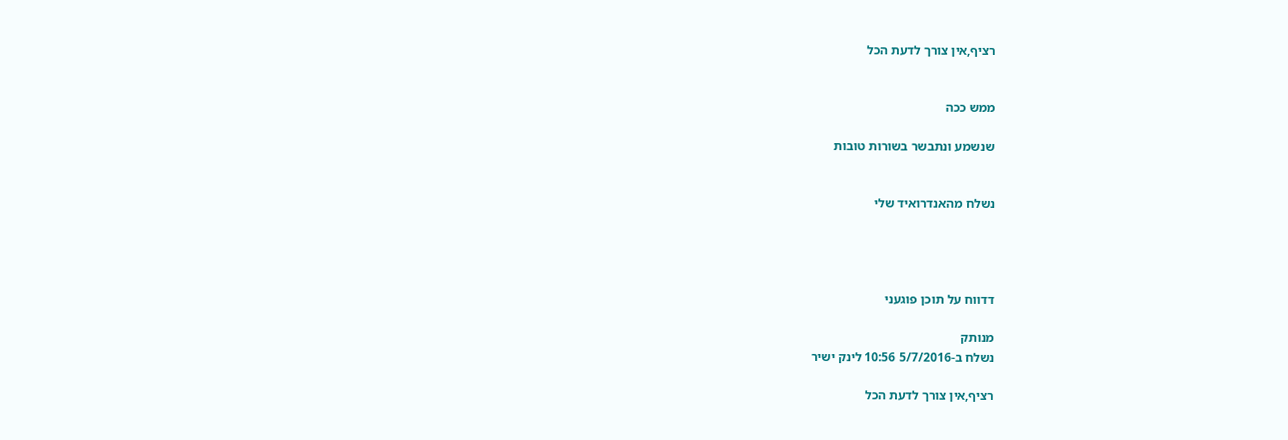רציף,אין צורך לדעת הכל


ממש ככה

שנשמע ונתבשר בשורות טובות


נשלח מהאנדרואיד שלי




דדווח על תוכן פוגעני

מנותק
נשלח ב-5/7/2016 10:56 לינק ישיר

רציף,אין צורך לדעת הכל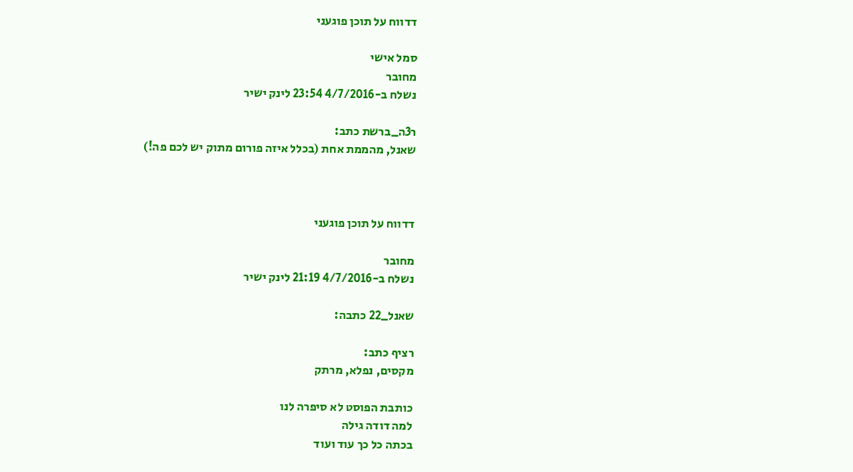דדווח על תוכן פוגעני

סמל אישי
מחובר
נשלח ב-4/7/2016 23:54 לינק ישיר

ר3ה_ברשת כתב:
שאנל, מהממת אחת (בכלל איזה פורום מתוק יש לכם פה!)



דדווח על תוכן פוגעני

מחובר
נשלח ב-4/7/2016 21:19 לינק ישיר

שאנל_22 כתבה:

רציף כתב:
מקסים, נפלא, מרתק

כותבת הפוסט לא סיפרה לנו
למה דודה גילה
בכתה כל כך עוד ועוד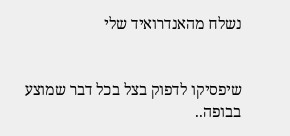נשלח מהאנדרואיד שלי


שיפסיקו לדפוק בצל בכל דבר שמוצע בבופה..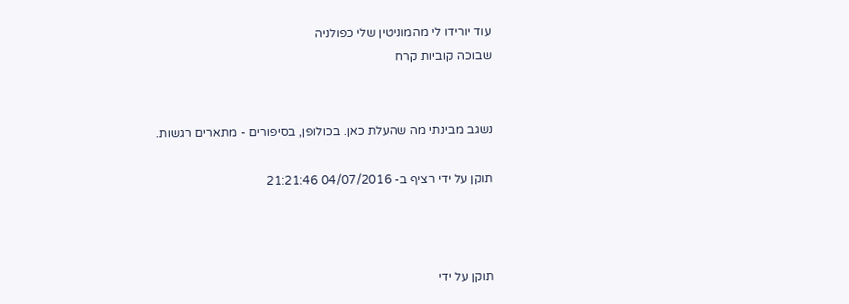עוד יורידו לי מהמוניטין שלי כפולניה
שבוכה קוביות קרח


נשגב מבינתי מה שהעלת כאן. בכולופן, בסיפורים - מתארים רגשות.

תוקן על ידי רציף ב- 04/07/2016 21:21:46



תוקן על ידי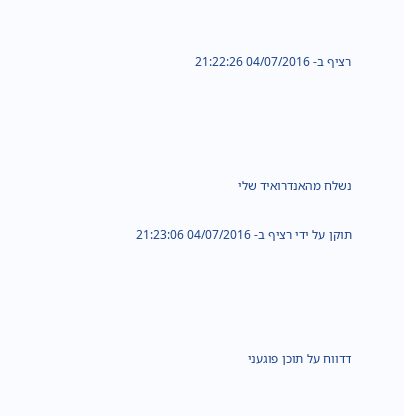רציף ב- 04/07/2016 21:22:26




נשלח מהאנדרואיד שלי

תוקן על ידי רציף ב- 04/07/2016 21:23:06




דדווח על תוכן פוגעני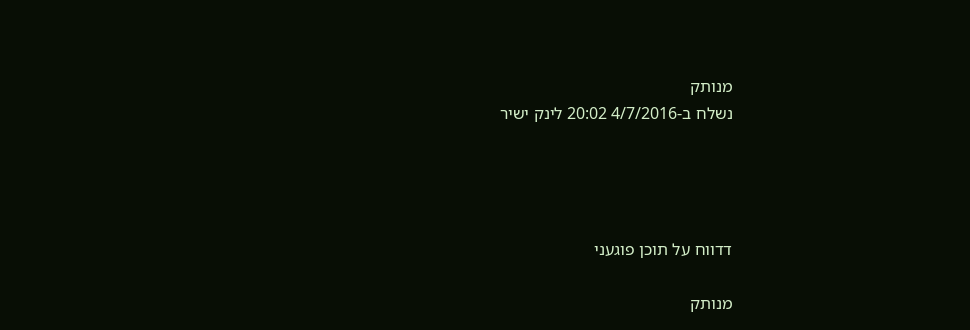מנותק
נשלח ב-4/7/2016 20:02 לינק ישיר




דדווח על תוכן פוגעני

מנותק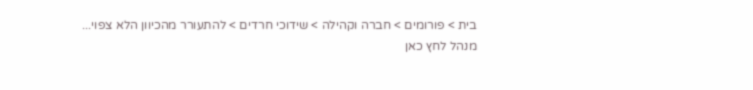בית > פורומים > חברה וקהילה > שידוכי חרדים > להתעורר מהכיוון הלא צפוי...
מנהל לחץ כאן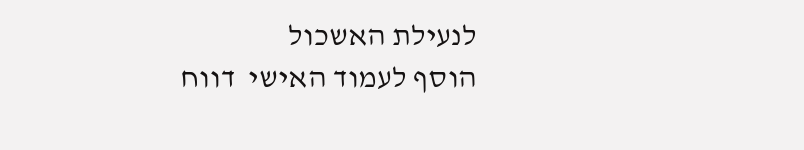לנעילת האשכול
הוסף לעמוד האישי  דווח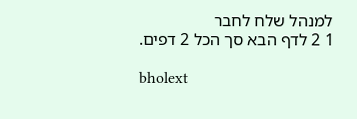למנהל שלח לחבר
1 2 לדף הבא סך הכל 2 דפים.

bholext